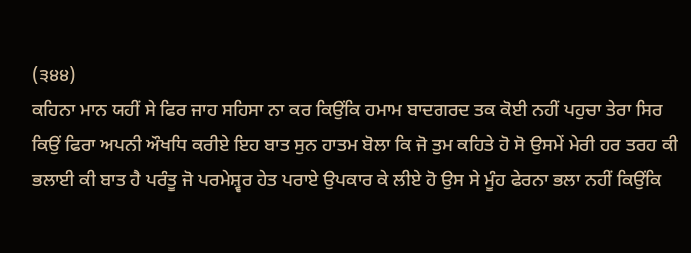(੩੪੪)
ਕਹਿਨਾ ਮਾਨ ਯਹੀਂ ਸੇ ਫਿਰ ਜਾਹ ਸਹਿਸਾ ਨਾ ਕਰ ਕਿਉਂਕਿ ਹਮਾਮ ਬਾਦਗਰਦ ਤਕ ਕੋਈ ਨਹੀਂ ਪਹੁਚਾ ਤੇਰਾ ਸਿਰ ਕਿਉਂ ਫਿਰਾ ਅਪਨੀ ਔਖਧਿ ਕਰੀਏ ਇਹ ਬਾਤ ਸੁਨ ਹਾਤਮ ਬੋਲਾ ਕਿ ਜੋ ਤੁਮ ਕਹਿਤੇ ਹੋ ਸੋ ਉਸਮੇਂ ਮੇਰੀ ਹਰ ਤਰਹ ਕੀ ਭਲਾਈ ਕੀ ਬਾਤ ਹੈ ਪਰੰਤੂ ਜੋ ਪਰਮੇਸ਼੍ਵਰ ਹੇਤ ਪਰਾਏ ਉਪਕਾਰ ਕੇ ਲੀਏ ਹੋ ਉਸ ਸੇ ਮੂੰਹ ਫੇਰਨਾ ਭਲਾ ਨਹੀਂ ਕਿਉਂਕਿ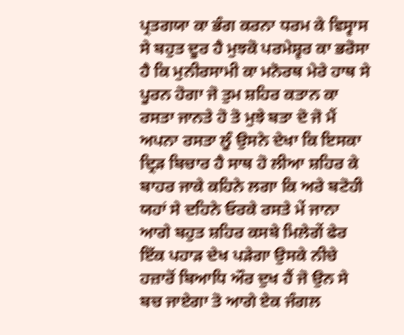ਪ੍ਰਤਗਯਾ ਕਾ ਭੰਗ ਕਰਨਾ ਧਰਮ ਕੇ ਵਿਸ੍ਵਾਸ ਸੇ ਬਹੁਤ ਦੂਰ ਹੈ ਮੁਝਕੋ ਪਰਮੇਸ਼੍ਵਰ ਕਾ ਭਰੋਸਾ ਹੈ ਕਿ ਮੁਨੀਰਸਾਮੀ ਕਾ ਮਨੋਰਥ ਮੇਰੇ ਹਾਥ ਸੇ ਪੂਰਨ ਹੋਗਾ ਜੋ ਤੁਮ ਸ਼ਹਿਰ ਕਤਾਨ ਕਾ ਰਸਤਾ ਜਾਨਤੇ ਹੋ ਤੋ ਮੁਝੇ ਬਤਾ ਦੋ ਜੋ ਮੈਂ ਅਪਨਾ ਰਸਤਾ ਲੂੰ ਉਸਨੇ ਦੇਖਾ ਕਿ ਇਸਕਾ ਦ੍ਰਿੜ ਬਿਚਾਰ ਹੈ ਸਾਥ ਹੋ ਲੀਆ ਸ਼ਹਿਰ ਕੇ ਬਾਹਰ ਜਾਕੇ ਕਹਿਨੇ ਲਗਾ ਕਿ ਅਰੇ ਬਟੋਹੀ ਯਹਾਂ ਸੇ ਦਹਿਨੇ ਓਰਕੇ ਰਸਤੇ ਮੇਂ ਜਾਨਾ ਆਗੇ ਬਹੁਤ ਸ਼ਹਿਰ ਕਸਬੇ ਮਿਲੇਗੇਂ ਫੇਰ ਇੱਕ ਪਹਾੜ ਦੇਖ ਪੜੇਗਾ ਉਸਕੇ ਨੀਚੇ ਹਜ਼ਾਰੋਂ ਬਿਆਧਿ ਔਰ ਦੁਖ ਹੈਂ ਜੋ ਉਨ ਸੇ ਬਚ ਜਾਏਗਾ ਤੋ ਆਗੇ ਏਕ ਜੰਗਲ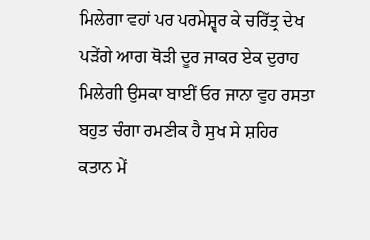ਮਿਲੇਗਾ ਵਹਾਂ ਪਰ ਪਰਮੇਸ਼੍ਵਰ ਕੇ ਚਰਿੱਤ੍ਰ ਦੇਖ ਪੜੇਂਗੇ ਆਗ ਥੋੜੀ ਦੂਰ ਜਾਕਰ ਏਕ ਦੁਰਾਹ ਮਿਲੇਗੀ ਉਸਕਾ ਬਾਈਂ ਓਰ ਜਾਨਾ ਵੁਹ ਰਸਤਾ ਬਹੁਤ ਚੰਗਾ ਰਮਣੀਕ ਹੈ ਸੁਖ ਸੇ ਸ਼ਹਿਰ ਕਤਾਨ ਮੇਂ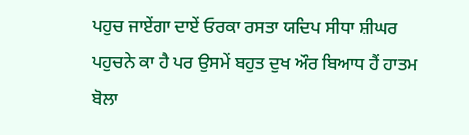ਪਹੁਚ ਜਾਏਂਗਾ ਦਾਏਂ ਓਰਕਾ ਰਸਤਾ ਯਦਿਪ ਸੀਧਾ ਸ਼ੀਘਰ ਪਹੁਚਨੇ ਕਾ ਹੈ ਪਰ ਉਸਮੇਂ ਬਹੁਤ ਦੁਖ ਔਰ ਬਿਆਧ ਹੈਂ ਹਾਤਮ ਬੋਲਾ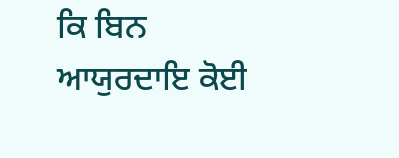ਕਿ ਬਿਨ ਆਯੁਰਦਾਇ ਕੋਈ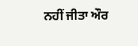ਨਹੀਂ ਜੀਤਾ ਔਰ